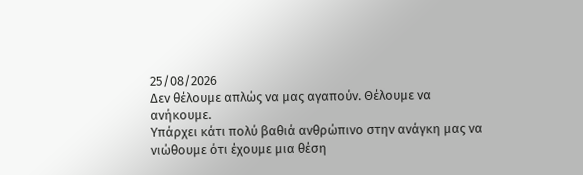25/08/2026
Δεν θέλουμε απλώς να μας αγαπούν. Θέλουμε να ανήκουμε.
Υπάρχει κάτι πολύ βαθιά ανθρώπινο στην ανάγκη μας να νιώθουμε ότι έχουμε μια θέση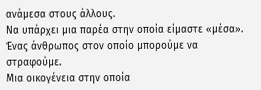ανάμεσα στους άλλους.
Να υπάρχει μια παρέα στην οποία είμαστε «μέσα».
Ένας άνθρωπος στον οποίο μπορούμε να στραφούμε.
Μια οικογένεια στην οποία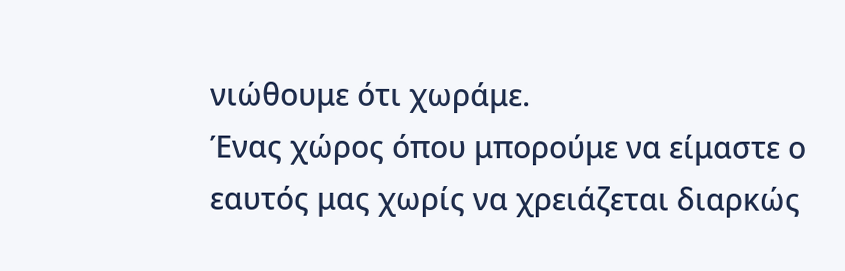νιώθουμε ότι χωράμε.
Ένας χώρος όπου μπορούμε να είμαστε ο εαυτός μας χωρίς να χρειάζεται διαρκώς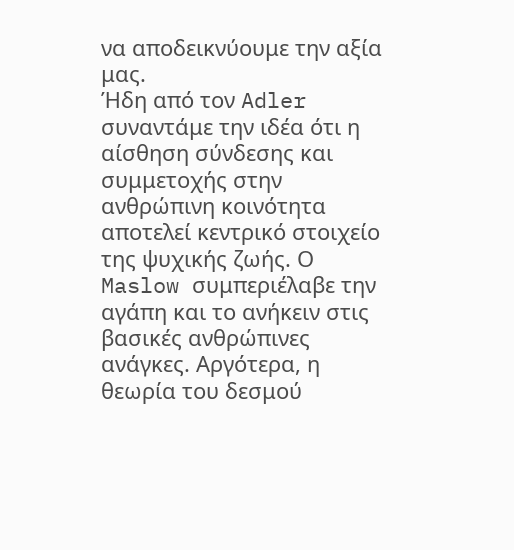να αποδεικνύουμε την αξία μας.
Ήδη από τον Adler συναντάμε την ιδέα ότι η αίσθηση σύνδεσης και συμμετοχής στην ανθρώπινη κοινότητα αποτελεί κεντρικό στοιχείο της ψυχικής ζωής. Ο Maslow συμπεριέλαβε την αγάπη και το ανήκειν στις βασικές ανθρώπινες ανάγκες. Αργότερα, η θεωρία του δεσμού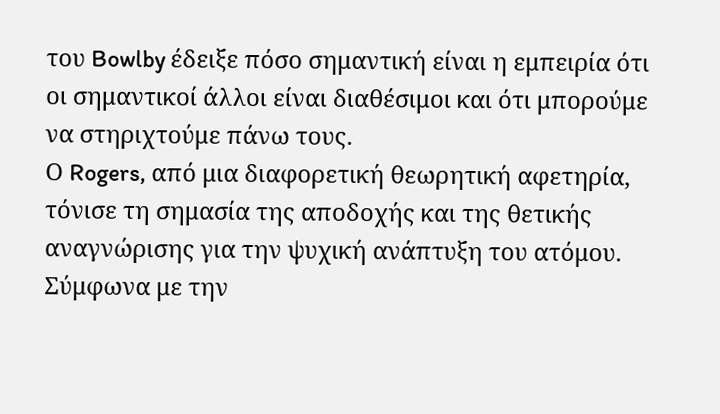του Bowlby έδειξε πόσο σημαντική είναι η εμπειρία ότι οι σημαντικοί άλλοι είναι διαθέσιμοι και ότι μπορούμε να στηριχτούμε πάνω τους.
Ο Rogers, από μια διαφορετική θεωρητική αφετηρία, τόνισε τη σημασία της αποδοχής και της θετικής αναγνώρισης για την ψυχική ανάπτυξη του ατόμου. Σύμφωνα με την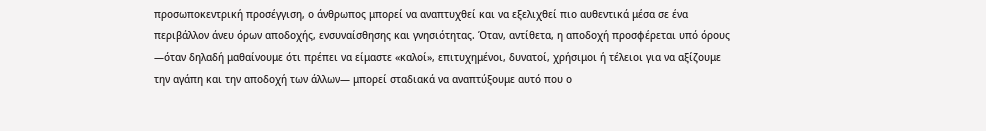προσωποκεντρική προσέγγιση, ο άνθρωπος μπορεί να αναπτυχθεί και να εξελιχθεί πιο αυθεντικά μέσα σε ένα περιβάλλον άνευ όρων αποδοχής, ενσυναίσθησης και γνησιότητας. Όταν, αντίθετα, η αποδοχή προσφέρεται υπό όρους —όταν δηλαδή μαθαίνουμε ότι πρέπει να είμαστε «καλοί», επιτυχημένοι, δυνατοί, χρήσιμοι ή τέλειοι για να αξίζουμε την αγάπη και την αποδοχή των άλλων— μπορεί σταδιακά να αναπτύξουμε αυτό που ο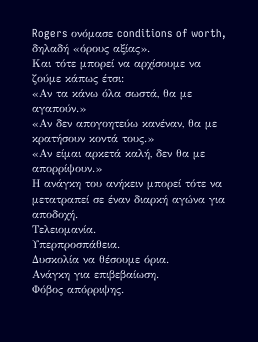Rogers ονόμασε conditions of worth, δηλαδή «όρους αξίας».
Και τότε μπορεί να αρχίσουμε να ζούμε κάπως έτσι:
«Αν τα κάνω όλα σωστά, θα με αγαπούν.»
«Αν δεν απογοητεύω κανέναν, θα με κρατήσουν κοντά τους.»
«Αν είμαι αρκετά καλή, δεν θα με απορρίψουν.»
Η ανάγκη του ανήκειν μπορεί τότε να μετατραπεί σε έναν διαρκή αγώνα για αποδοχή.
Τελειομανία.
Υπερπροσπάθεια.
Δυσκολία να θέσουμε όρια.
Ανάγκη για επιβεβαίωση.
Φόβος απόρριψης.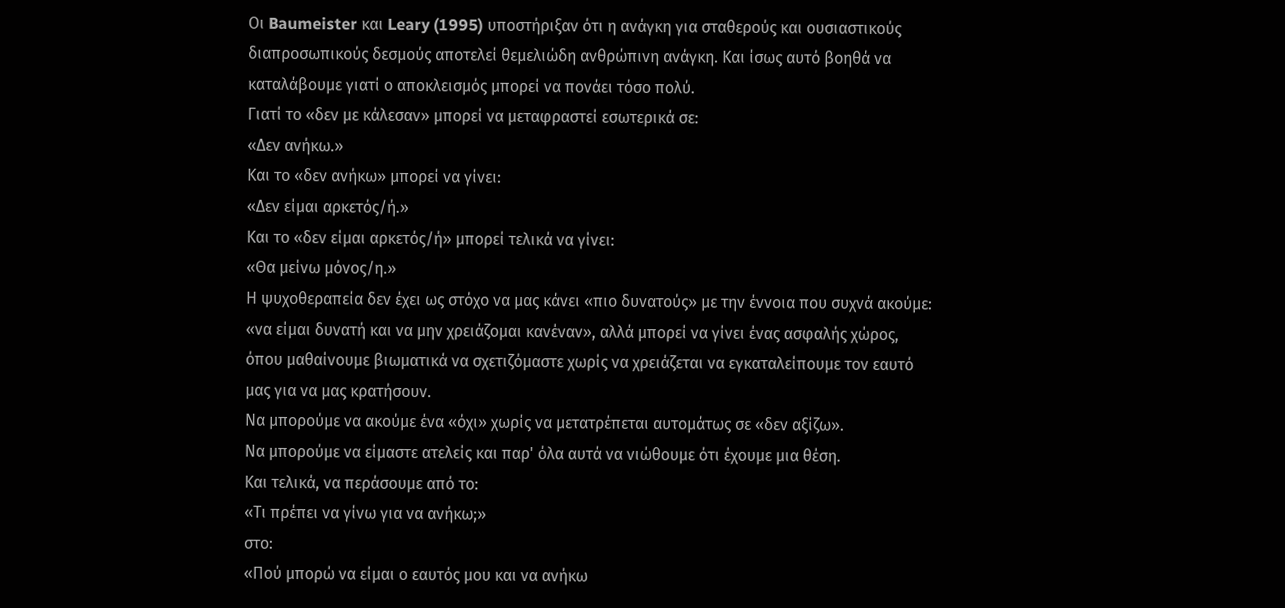Οι Baumeister και Leary (1995) υποστήριξαν ότι η ανάγκη για σταθερούς και ουσιαστικούς διαπροσωπικούς δεσμούς αποτελεί θεμελιώδη ανθρώπινη ανάγκη. Και ίσως αυτό βοηθά να καταλάβουμε γιατί ο αποκλεισμός μπορεί να πονάει τόσο πολύ.
Γιατί το «δεν με κάλεσαν» μπορεί να μεταφραστεί εσωτερικά σε:
«Δεν ανήκω.»
Και το «δεν ανήκω» μπορεί να γίνει:
«Δεν είμαι αρκετός/ή.»
Και το «δεν είμαι αρκετός/ή» μπορεί τελικά να γίνει:
«Θα μείνω μόνος/η.»
Η ψυχοθεραπεία δεν έχει ως στόχο να μας κάνει «πιο δυνατούς» με την έννοια που συχνά ακούμε: «να είμαι δυνατή και να μην χρειάζομαι κανέναν», αλλά μπορεί να γίνει ένας ασφαλής χώρος, όπου μαθαίνουμε βιωματικά να σχετιζόμαστε χωρίς να χρειάζεται να εγκαταλείπουμε τον εαυτό μας για να μας κρατήσουν.
Να μπορούμε να ακούμε ένα «όχι» χωρίς να μετατρέπεται αυτομάτως σε «δεν αξίζω».
Να μπορούμε να είμαστε ατελείς και παρ' όλα αυτά να νιώθουμε ότι έχουμε μια θέση.
Και τελικά, να περάσουμε από το:
«Τι πρέπει να γίνω για να ανήκω;»
στο:
«Πού μπορώ να είμαι ο εαυτός μου και να ανήκω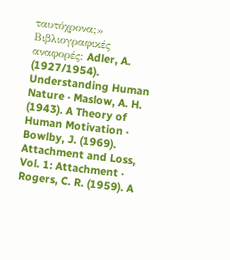ταυτόχρονα;»
Βιβλιογραφικές αναφορές: Adler, A. (1927/1954). Understanding Human Nature · Maslow, A. H. (1943). A Theory of Human Motivation · Bowlby, J. (1969). Attachment and Loss, Vol. 1: Attachment · Rogers, C. R. (1959). A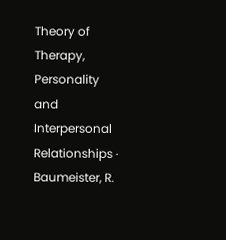Theory of Therapy, Personality and Interpersonal Relationships · Baumeister, R.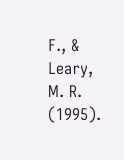F., & Leary, M. R. (1995).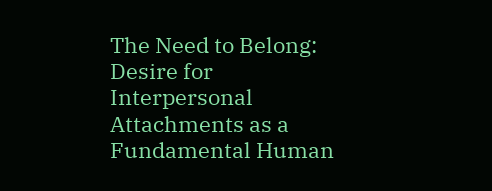The Need to Belong: Desire for Interpersonal Attachments as a Fundamental Human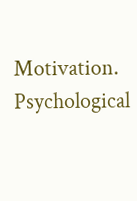Motivation. Psychological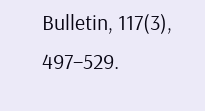Bulletin, 117(3), 497–529.